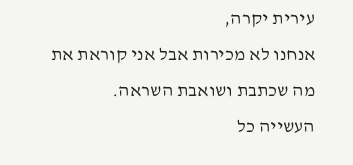עירית יקרה,
אנחנו לא מכירות אבל אני קוראת את מה שכתבת ושואבת השראה.
העשייה כל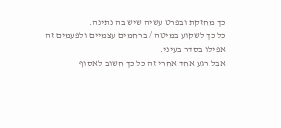כך מחזקת ובפרט עשיה שיש בה נתינה.
כל כך לשקוע במיטה / ברחמים עצמיים ולפעמים זה אפילו בסדר בעיני.
אבל רגע אחד אחרי זה כל כך חשוב לאסוף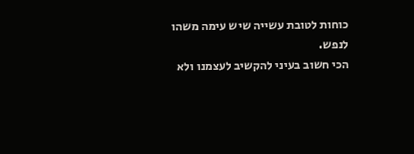כוחות לטובת עשייה שיש עימה משהו לנפש.
הכי חשוב בעיני להקשיב לעצמנו ולא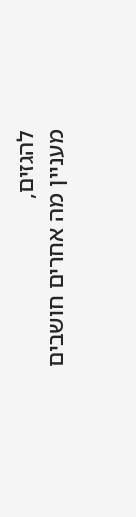להגזים,
מעניין מה אחרים חושבים